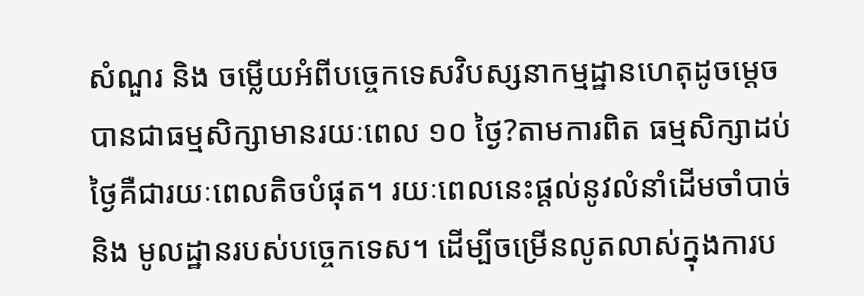សំណួរ និង ចម្លើយអំពីបច្ចេកទេសវិបស្សនាកម្មដ្ឋានហេតុដូចម្តេចបានជាធម្មសិក្សាមានរយៈពេល ១០ ថ្ងៃ?តាមការពិត ធម្មសិក្សាដប់ថ្ងៃគឺជារយៈពេលតិចបំផុត។ រយៈពេលនេះផ្ដល់នូវលំនាំដើមចាំបាច់ និង មូលដ្ឋានរបស់បច្ចេកទេស។ ដើម្បីចម្រើនលូតលាស់ក្នុងការប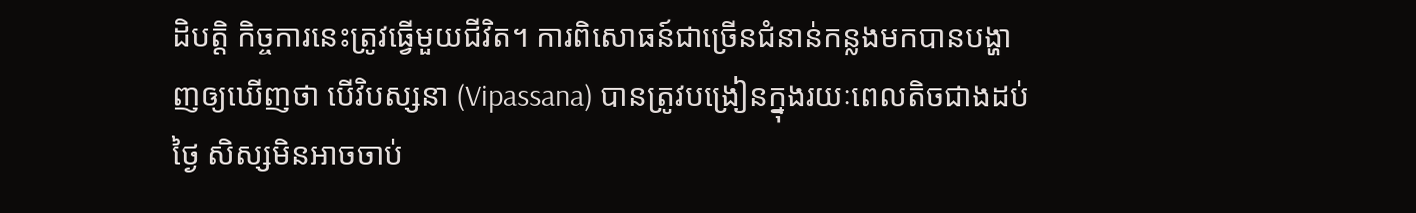ដិបត្តិ កិច្ចការនេះត្រូវធ្វើមួយជីវិត។ ការពិសោធន៍ជាច្រើនជំនាន់កន្លងមកបានបង្ហាញឲ្យឃើញថា បើវិបស្សនា (Vipassana) បានត្រូវបង្រៀនក្នុងរយៈពេលតិចជាងដប់ថ្ងៃ សិស្សមិនអាចចាប់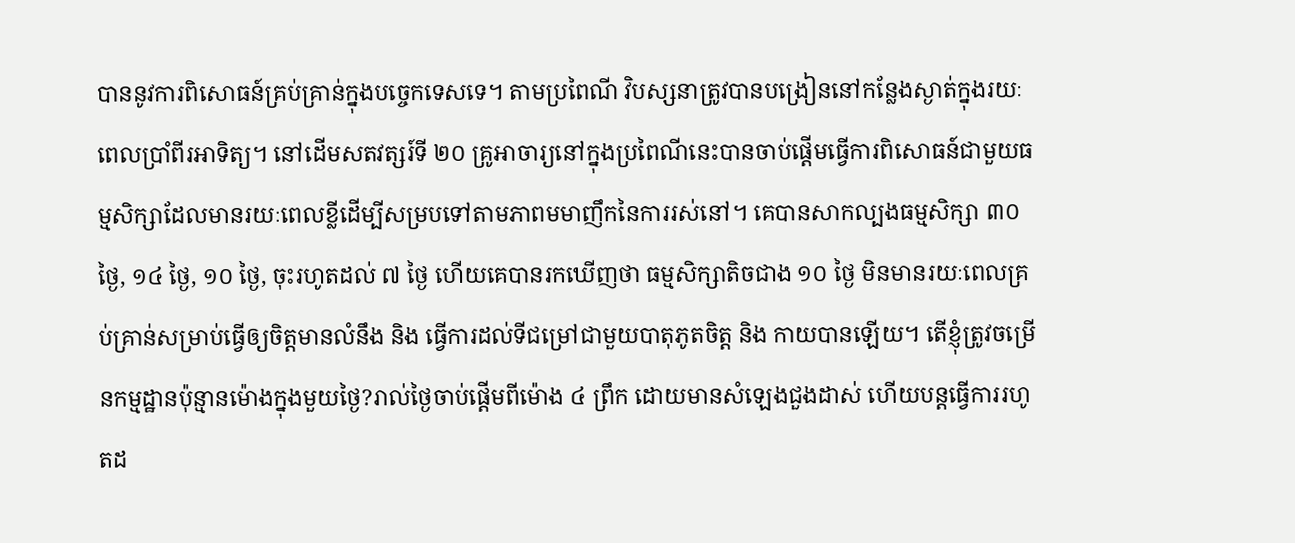បាននូវការពិសោធន៍គ្រប់គ្រាន់ក្នុងបច្ចេកទេសទេ។ តាមប្រពៃណី វិបស្សនាត្រូវបានបង្រៀននៅកន្លែងស្ងាត់ក្នុងរយៈពេលប្រាំពីរអាទិត្យ។ នៅដើមសតវត្សរ៍ទី ២០ គ្រូអាចារ្យនៅក្នុងប្រពៃណីនេះបានចាប់ផ្ដើមធ្វើការពិសោធន៍ជាមួយធម្មសិក្សាដែលមានរយៈពេលខ្លីដើម្បីសម្របទៅតាមភាពមមាញឹកនៃការរស់នៅ។ គេបានសាកល្បងធម្មសិក្សា ៣០ ថ្ងៃ, ១៤ ថ្ងៃ, ១០ ថ្ងៃ, ចុះរហូតដល់ ៧ ថ្ងៃ ហើយគេបានរកឃើញថា ធម្មសិក្សាតិចជាង ១០ ថ្ងៃ មិនមានរយៈពេលគ្រប់គ្រាន់សម្រាប់ធ្វើឲ្យចិត្តមានលំនឹង និង ធ្វើការដល់ទីជម្រៅជាមួយបាតុភូតចិត្ត និង កាយបានឡើយ។ តើខ្ញុំត្រូវចម្រើនកម្មដ្ឋានប៉ុន្មានម៉ោងក្នុងមួយថ្ងៃ?រាល់ថ្ងៃចាប់ផ្ដើមពីម៉ោង ៤ ព្រឹក ដោយមានសំឡេងជួងដាស់ ហើយបន្តធ្វើការរហូតដ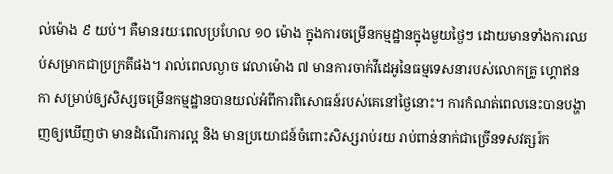ល់ម៉ោង ៩ យប់។ គឺមានរយៈពេលប្រហែល ១០ ម៉ោង ក្នុងការចម្រើនកម្មដ្ឋានក្នុងមួយថ្ងៃៗ ដោយមានទាំងការឈប់សម្រាកជាប្រក្រតីផង។ រាល់ពេលល្ងាច វេលាម៉ោង ៧ មានការចាក់វីដេអូនៃធម្មទេសនារបស់លោកគ្រូ ហ្គោឥនកា សម្រាប់ឲ្យសិស្សចម្រើនកម្មដ្ឋានបានយល់អំពីការពិសោធន៍របស់គេនៅថ្ងៃនោះ។ ការកំណត់ពេលនេះបានបង្ហាញឲ្យឃើញថា មានដំណើរការល្អ និង មានប្រយោជន៍ចំពោះសិស្សរាប់រយ រាប់ពាន់នាក់ជាច្រើនទសវត្សរ៍ក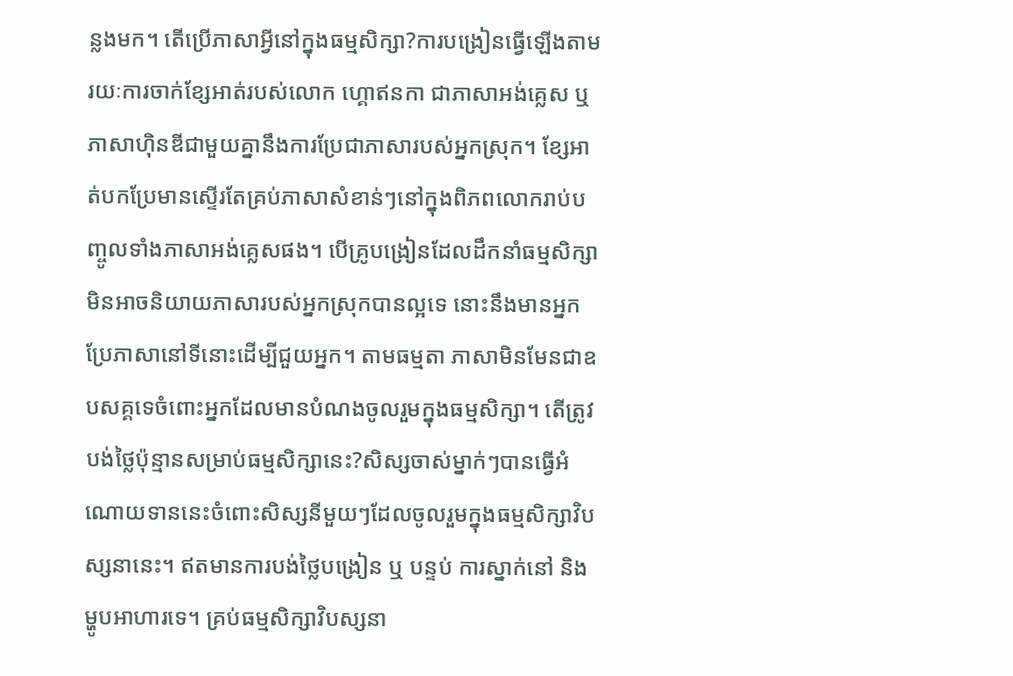ន្លងមក។ តើប្រើភាសាអ្វីនៅក្នុងធម្មសិក្សា?ការបង្រៀនធ្វើឡើងតាមរយៈការចាក់ខ្សែអាត់របស់លោក ហ្គោឥនកា ជាភាសាអង់គ្លេស ឬ ភាសាហ៊ិនឌីជាមួយគ្នានឹងការប្រែជាភាសារបស់អ្នកស្រុក។ ខ្សែអាត់បកប្រែមានស្ទើរតែគ្រប់ភាសាសំខាន់ៗនៅក្នុងពិភពលោករាប់បញ្ចូលទាំងភាសាអង់គ្លេសផង។ បើគ្រូបង្រៀនដែលដឹកនាំធម្មសិក្សាមិនអាចនិយាយភាសារបស់អ្នកស្រុកបានល្អទេ នោះនឹងមានអ្នកប្រែភាសានៅទីនោះដើម្បីជួយអ្នក។ តាមធម្មតា ភាសាមិនមែនជាឧបសគ្គទេចំពោះអ្នកដែលមានបំណងចូលរួមក្នុងធម្មសិក្សា។ តើត្រូវបង់ថ្លៃប៉ុន្មានសម្រាប់ធម្មសិក្សានេះ?សិស្សចាស់ម្នាក់ៗបានធ្វើអំណោយទាននេះចំពោះសិស្សនីមួយៗដែលចូលរួមក្នុងធម្មសិក្សាវិបស្សនានេះ។ ឥតមានការបង់ថ្លៃបង្រៀន ឬ បន្ទប់ ការស្នាក់នៅ និង ម្ហូបអាហារទេ។ គ្រប់ធម្មសិក្សាវិបស្សនា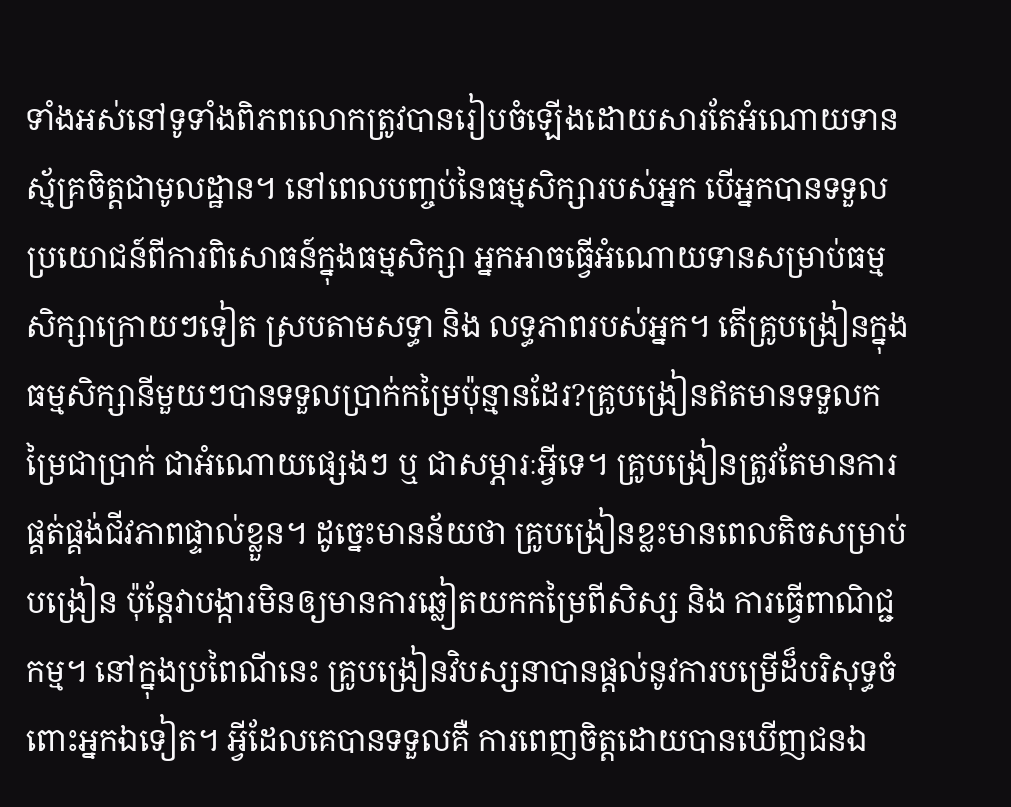ទាំងអស់នៅទូទាំងពិភពលោកត្រូវបានរៀបចំឡើងដោយសារតែអំណោយទានស្ម័គ្រចិត្តជាមូលដ្ឋាន។ នៅពេលបញ្ចប់នៃធម្មសិក្សារបស់អ្នក បើអ្នកបានទទួលប្រយោជន៍ពីការពិសោធន៍ក្នុងធម្មសិក្សា អ្នកអាចធ្វើអំណោយទានសម្រាប់ធម្មសិក្សាក្រោយៗទៀត ស្របតាមសទ្ធា និង លទ្ធភាពរបស់អ្នក។ តើគ្រូបង្រៀនក្នុងធម្មសិក្សានីមួយៗបានទទួលប្រាក់កម្រៃប៉ុន្មានដែរ?គ្រូបង្រៀនឥតមានទទួលកម្រៃជាប្រាក់ ជាអំណោយផ្សេងៗ ឬ ជាសម្ភារៈអ្វីទេ។ គ្រូបង្រៀនត្រូវតែមានការផ្គត់ផ្គង់ជីវភាពផ្ទាល់ខ្លួន។ ដូច្នេះមានន័យថា គ្រូបង្រៀនខ្លះមានពេលតិចសម្រាប់បង្រៀន ប៉ុន្តែវាបង្ការមិនឲ្យមានការឆ្លៀតយកកម្រៃពីសិស្ស និង ការធ្វើពាណិជ្ជកម្ម។ នៅក្នុងប្រពៃណីនេះ គ្រូបង្រៀនវិបស្សនាបានផ្តល់នូវការបម្រើដ៏បរិសុទ្ធចំពោះអ្នកឯទៀត។ អ្វីដែលគេបានទទួលគឺ ការពេញចិត្តដោយបានឃើញជនឯ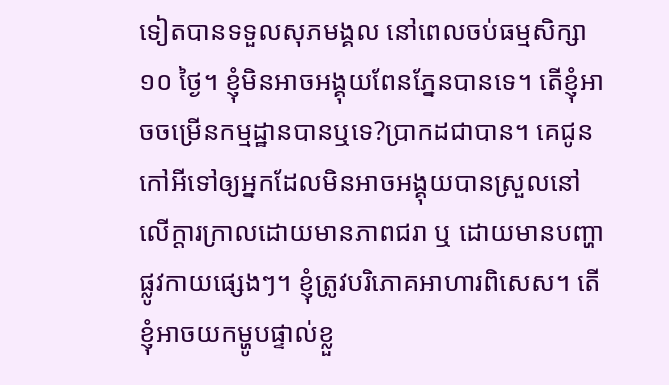ទៀតបានទទួលសុភមង្គល នៅពេលចប់ធម្មសិក្សា ១០ ថ្ងៃ។ ខ្ញុំមិនអាចអង្គុយពែនភ្នែនបានទេ។ តើខ្ញុំអាចចម្រើនកម្មដ្ឋានបានឬទេ?ប្រាកដជាបាន។ គេជូនកៅអីទៅឲ្យអ្នកដែលមិនអាចអង្គុយបានស្រួលនៅលើក្តារក្រាលដោយមានភាពជរា ឬ ដោយមានបញ្ហាផ្លូវកាយផ្សេងៗ។ ខ្ញុំត្រូវបរិភោគអាហារពិសេស។ តើខ្ញុំអាចយកម្ហូបផ្ទាល់ខ្លួ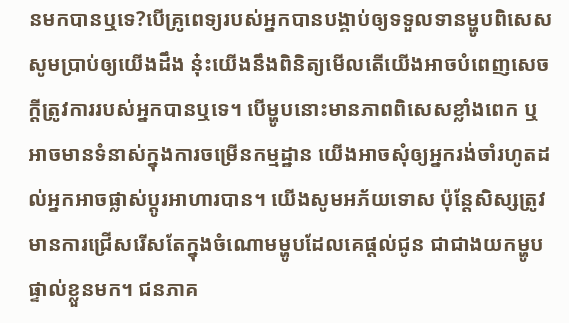នមកបានឬទេ?បើគ្រូពេទ្យរបស់អ្នកបានបង្គាប់ឲ្យទទួលទានម្ហូបពិសេស សូមប្រាប់ឲ្យយើងដឹង នុ៎ះយើងនឹងពិនិត្យមើលតើយើងអាចបំពេញសេចក្ដីត្រូវការរបស់អ្នកបានឬទេ។ បើម្ហូបនោះមានភាពពិសេសខ្លាំងពេក ឬ អាចមានទំនាស់ក្នុងការចម្រើនកម្មដ្ឋាន យើងអាចសុំឲ្យអ្នករង់ចាំរហូតដល់អ្នកអាចផ្លាស់ប្តូរអាហារបាន។ យើងសូមអភ័យទោស ប៉ុន្តែសិស្សត្រូវមានការជ្រើសរើសតែក្នុងចំណោមម្ហូបដែលគេផ្តល់ជូន ជាជាងយកម្ហូបផ្ទាល់ខ្លួនមក។ ជនភាគ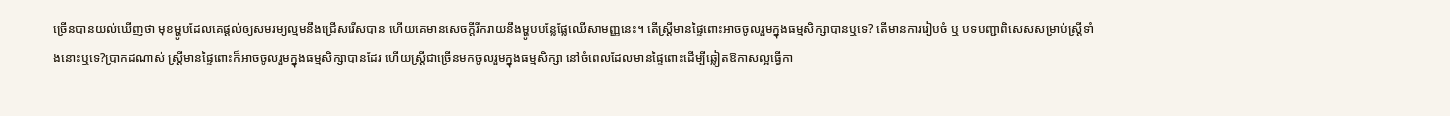ច្រើនបានយល់ឃើញថា មុខម្ហូបដែលគេផ្តល់ឲ្យសមរម្យល្មមនឹងជ្រើសរើសបាន ហើយគេមានសេចក្តីរីករាយនឹងម្ហូបបន្លែផ្លែឈើសាមញ្ញនេះ។ តើស្ត្រីមានផ្ទៃពោះអាចចូលរួមក្នុងធម្មសិក្សាបានឬទេ? តើមានការរៀបចំ ឬ បទបញ្ជាពិសេសសម្រាប់ស្ត្រីទាំងនោះឬទេ?ប្រាកដណាស់ ស្ត្រីមានផ្ទៃពោះក៏អាចចូលរួមក្នុងធម្មសិក្សាបានដែរ ហើយស្ត្រីជាច្រើនមកចូលរួមក្នុងធម្មសិក្សា នៅចំពេលដែលមានផ្ទៃពោះដើម្បីឆ្លៀតឱកាសល្អធ្វើកា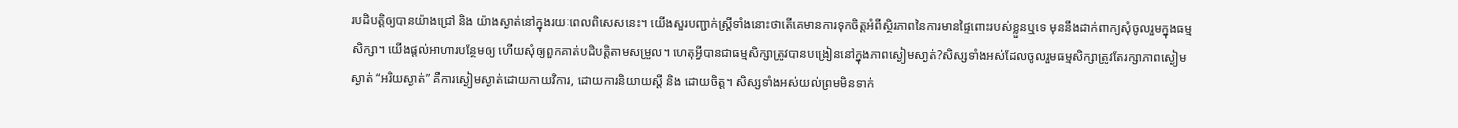របដិបត្តិឲ្យបានយ៉ាងជ្រៅ និង យ៉ាងស្ងាត់នៅក្នុងរយៈពេលពិសេសនេះ។ យើងសួរបញ្ជាក់ស្ត្រីទាំងនោះថាតើគេមានការទុកចិត្តអំពីស្ថិរភាពនៃការមានផ្ទៃពោះរបស់ខ្លួនឬទេ មុននឹងដាក់ពាក្យសុំចូលរួមក្នុងធម្មសិក្សា។ យើងផ្តល់អាហារបន្ថែមឲ្យ ហើយសុំឲ្យពួកគាត់បដិបត្តិតាមសម្រួល។ ហេតុអ្វីបានជាធម្មសិក្សាត្រូវបានបង្រៀននៅក្នុងភាពស្ងៀមសា្ងត់?សិស្សទាំងអស់ដែលចូលរួមធម្មសិក្សាត្រូវតែរក្សាភាពស្ងៀមស្ងាត់ “អរិយស្ងាត់” គឺការស្ងៀមស្ងាត់ដោយកាយវិការ, ដោយការនិយាយស្តី និង ដោយចិត្ត។ សិស្សទាំងអស់យល់ព្រមមិនទាក់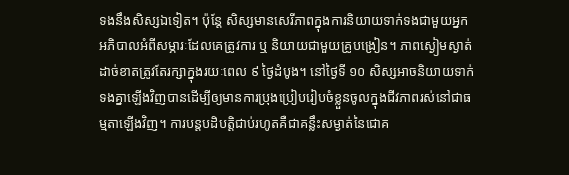ទងនឹងសិស្សឯទៀត។ ប៉ុន្តែ សិស្សមានសេរីភាពក្នុងការនិយាយទាក់ទងជាមួយអ្នកអភិបាលអំពីសម្ភារៈដែលគេត្រូវការ ឬ និយាយជាមួយគ្រូបង្រៀន។ ភាពស្ងៀមស្ងាត់ដាច់ខាតត្រូវតែរក្សាក្នុងរយៈពេល ៩ ថ្ងៃដំបូង។ នៅថ្ងៃទី ១០ សិស្សអាចនិយាយទាក់ទងគ្នាឡើងវិញបានដើម្បីឲ្យមានការប្រុងប្រៀបរៀបចំខ្លួនចូលក្នុងជីវភាពរស់នៅជាធម្មតាឡើងវិញ។ ការបន្តបដិបត្តិជាប់រហូតគឺជាគន្លឹះសម្ងាត់នៃជោគ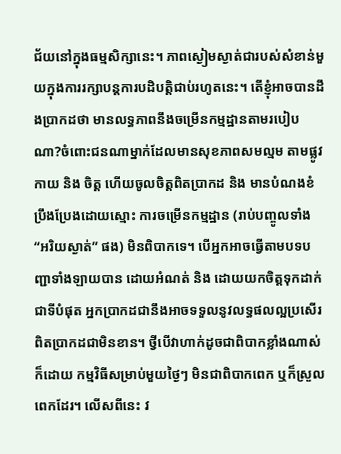ជ័យនៅក្នុងធម្មសិក្សានេះ។ ភាពស្ងៀមស្ងាត់ជារបស់សំខាន់មួយក្នុងការរក្សាបន្តការបដិបត្តិជាប់រហូតនេះ។ តើខ្ញុំអាចបានដឹងប្រាកដថា មានលទ្ធភាពនឹងចម្រើនកម្មដ្ឋានតាមរបៀបណា?ចំពោះជនណាម្នាក់ដែលមានសុខភាពសមល្មម តាមផ្លូវកាយ និង ចិត្ត ហើយចូលចិត្តពិតប្រាកដ និង មានបំណងខំប្រឹងប្រែងដោយស្មោះ ការចម្រើនកម្មដ្ឋាន (រាប់បញ្ចូលទាំង “អរិយស្ងាត់” ផង) មិនពិបាកទេ។ បើអ្នកអាចធ្វើតាមបទបញ្ជាទាំងឡាយបាន ដោយអំណត់ និង ដោយយកចិត្តទុកដាក់ជាទីបំផុត អ្នកប្រាកដជានឹងអាចទទួលនូវលទ្ធផលល្អប្រសើរពិតប្រាកដជាមិនខាន។ ថ្វីបើវាហាក់ដូចជាពិបាកខ្លាំងណាស់ក៏ដោយ កម្មវិធីសម្រាប់មួយថ្ងៃៗ មិនជាពិបាកពេក ឬក៏ស្រួលពេកដែរ។ លើសពីនេះ វ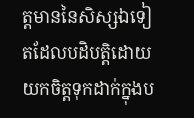ត្តមាននៃសិស្សឯទៀតដែលបដិបត្តិដោយយកចិត្តទុកដាក់ក្នុងប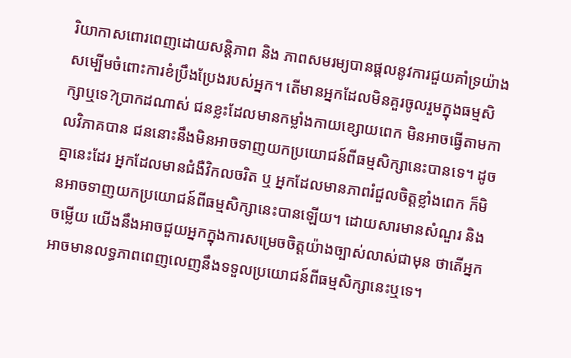រិយាកាសពោរពេញដោយសន្តិភាព និង ភាពសមរម្យបានផ្តលនូវការជួយគាំទ្រយ៉ាងសម្បើមចំពោះការខំប្រឹងប្រែងរបស់អ្នក។ តើមានអ្នកដែលមិនគួរចូលរួមក្នុងធម្មសិក្សាឬទេ?ប្រាកដណាស់ ជនខ្លះដែលមានកម្លាំងកាយខ្សោយពេក មិនអាចធ្វើតាមកាលវិភាគបាន ជននោះនឹងមិនអាចទាញយកប្រយោជន៍ពីធម្មសិក្សានេះបានទេ។ ដូចគ្នានេះដែរ អ្នកដែលមានជំងឺវិកលចរិត ឬ អ្នកដែលមានភាពរំជួលចិត្តខ្លាំងពេក ក៏មិនអាចទាញយកប្រយោជន៍ពីធម្មសិក្សានេះបានឡើយ។ ដោយសារមានសំណួរ និង ចម្លើយ យើងនឹងអាចជួយអ្នកក្នុងការសម្រេចចិត្តយ៉ាងច្បាស់លាស់ជាមុន ថាតើអ្នកអាចមានលទ្ធភាពពេញលេញនឹងទទួលប្រយោជន៍ពីធម្មសិក្សានេះឬទេ។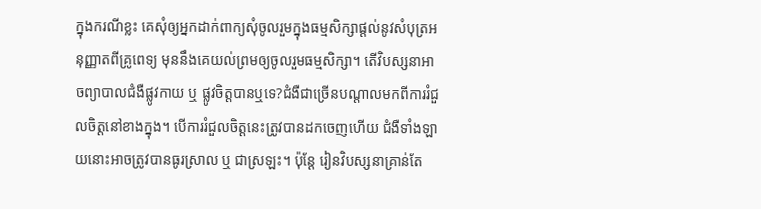ក្នុងករណីខ្លះ គេសុំឲ្យអ្នកដាក់ពាក្យសុំចូលរួមក្នុងធម្មសិក្សាផ្តល់នូវសំបុត្រអនុញ្ញាតពីគ្រូពេទ្យ មុននឹងគេយល់ព្រមឲ្យចូលរួមធម្មសិក្សា។ តើវិបស្សនាអាចព្យាបាលជំងឺផ្លូវកាយ ឬ ផ្លូវចិត្តបានឬទេ?ជំងឺជាច្រើនបណ្ដាលមកពីការរំជួលចិត្តនៅខាងក្នុង។ បើការរំជួលចិត្តនេះត្រូវបានដកចេញហើយ ជំងឺទាំងឡាយនោះអាចត្រូវបានធូរស្រាល ឬ ជាស្រឡះ។ ប៉ុន្តែ រៀនវិបស្សនាគ្រាន់តែ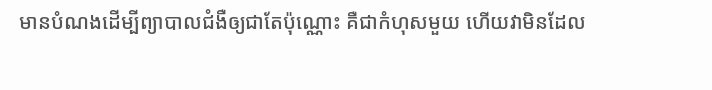មានបំណងដើម្បីព្យាបាលជំងឺឲ្យជាតែប៉ុណ្ណោះ គឺជាកំហុសមួយ ហើយវាមិនដែល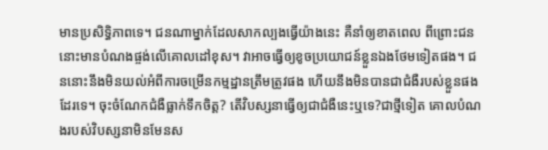មានប្រសិទ្ធិភាពទេ។ ជនណាម្នាក់ដែលសាកល្បងធ្វើយ៉ាងនេះ គឺនាំឲ្យខាតពេល ពីព្រោះជននោះមានបំណងផ្ចង់លើគោលដៅខុស។ វាអាចធ្វើឲ្យខូចប្រយោជន៍ខ្លួនឯងថែមទៀតផង។ ជននោះនឹងមិនយល់អំពីការចម្រើនកម្មដ្ឋានត្រឹមត្រូវផង ហើយនឹងមិនបានជាជំងឺរបស់ខ្លួនផងដែរទេ។ ចុះចំណែកជំងឺធ្លាក់ទឹកចិត្ត? តើវិបស្សនាធ្វើឲ្យជាជំងឺនេះឬទេ?ជាថ្មីទៀត គោលបំណងរបស់វិបស្សនាមិនមែនស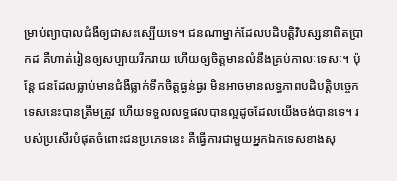ម្រាប់ព្យាបាលជំងឺឲ្យជាសះស្បើយទេ។ ជនណាម្នាក់ដែលបដិបត្តិវិបស្សនាពិតប្រាកដ គឺហាត់រៀនឲ្យសប្បាយរីករាយ ហើយឲ្យចិត្តមានលំនឹងគ្រប់កាលៈទេសៈ។ ប៉ុន្តែ ជនដែលធ្លាប់មានជំងឺធ្លាក់ទឹកចិត្តធ្ងន់ធ្ងរ មិនអាចមានលទ្ធភាពបដិបត្តិបច្ចេកទេសនេះបានត្រឹមត្រូវ ហើយទទួលលទ្ធផលបានល្អដូចដែលយើងចង់បានទេ។ របស់ប្រសើរបំផុតចំពោះជនប្រភេទនេះ គឺធ្វើការជាមួយអ្នកឯកទេសខាងសុ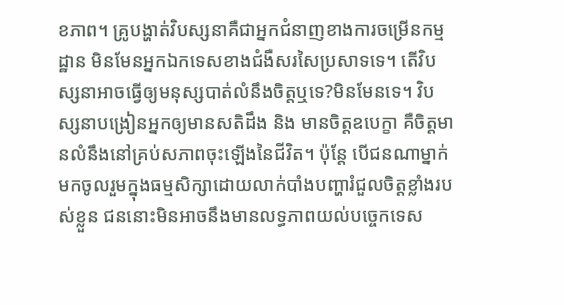ខភាព។ គ្រូបង្ហាត់វិបស្សនាគឺជាអ្នកជំនាញខាងការចម្រើនកម្មដ្ឋាន មិនមែនអ្នកឯកទេសខាងជំងឺសរសៃប្រសាទទេ។ តើវិបស្សនាអាចធ្វើឲ្យមនុស្សបាត់លំនឹងចិត្តឬទេ?មិនមែនទេ។ វិបស្សនាបង្រៀនអ្នកឲ្យមានសតិដឹង និង មានចិត្តឧបេក្ខា គឺចិត្តមានលំនឹងនៅគ្រប់សភាពចុះឡើងនៃជីវិត។ ប៉ុន្តែ បើជនណាម្នាក់មកចូលរួមក្នុងធម្មសិក្សាដោយលាក់បាំងបញ្ហារំជួលចិត្តខ្លាំងរបស់ខ្លួន ជននោះមិនអាចនឹងមានលទ្ធភាពយល់បច្ចេកទេស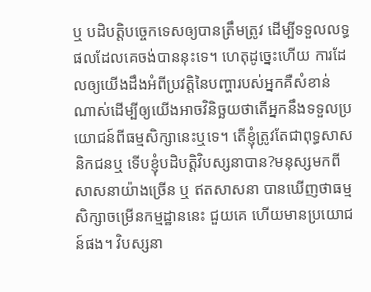ឬ បដិបត្តិបច្ចេកទេសឲ្យបានត្រឹមត្រូវ ដើម្បីទទួលលទ្ធផលដែលគេចង់បាននុះទេ។ ហេតុដូច្នេះហើយ ការដែលឲ្យយើងដឹងអំពីប្រវត្តិនៃបញ្ហារបស់អ្នកគឺសំខាន់ណាស់ដើម្បីឲ្យយើងអាចវិនិច្ឆយថាតើអ្នកនឹងទទួលប្រយោជន៍ពីធម្មសិក្សានេះឬទេ។ តើខ្ញុំត្រូវតែជាពុទ្ធសាសនិកជនឬ ទើបខ្ញុំបដិបត្តិវិបស្សនាបាន?មនុស្សមកពីសាសនាយ៉ាងច្រើន ឬ ឥតសាសនា បានឃើញថាធម្មសិក្សាចម្រើនកម្មដ្ឋាននេះ ជួយគេ ហើយមានប្រយោជន៍ផង។ វិបស្សនា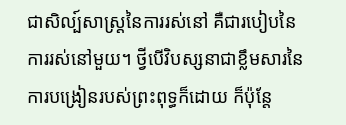ជាសិល្ប៍សាស្ត្រនៃការរស់នៅ គឺជារបៀបនៃការរស់នៅមួយ។ ថ្វីបើវិបស្សនាជាខ្លឹមសារនៃការបង្រៀនរបស់ព្រះពុទ្ធក៏ដោយ ក៏ប៉ុន្តែ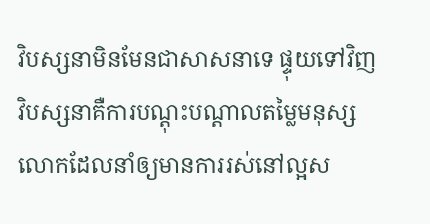វិបស្សនាមិនមែនជាសាសនាទេ ផ្ទុយទៅវិញ វិបស្សនាគឺការបណ្តុះបណ្តាលតម្លៃមនុស្សលោកដែលនាំឲ្យមានការរស់នៅល្អស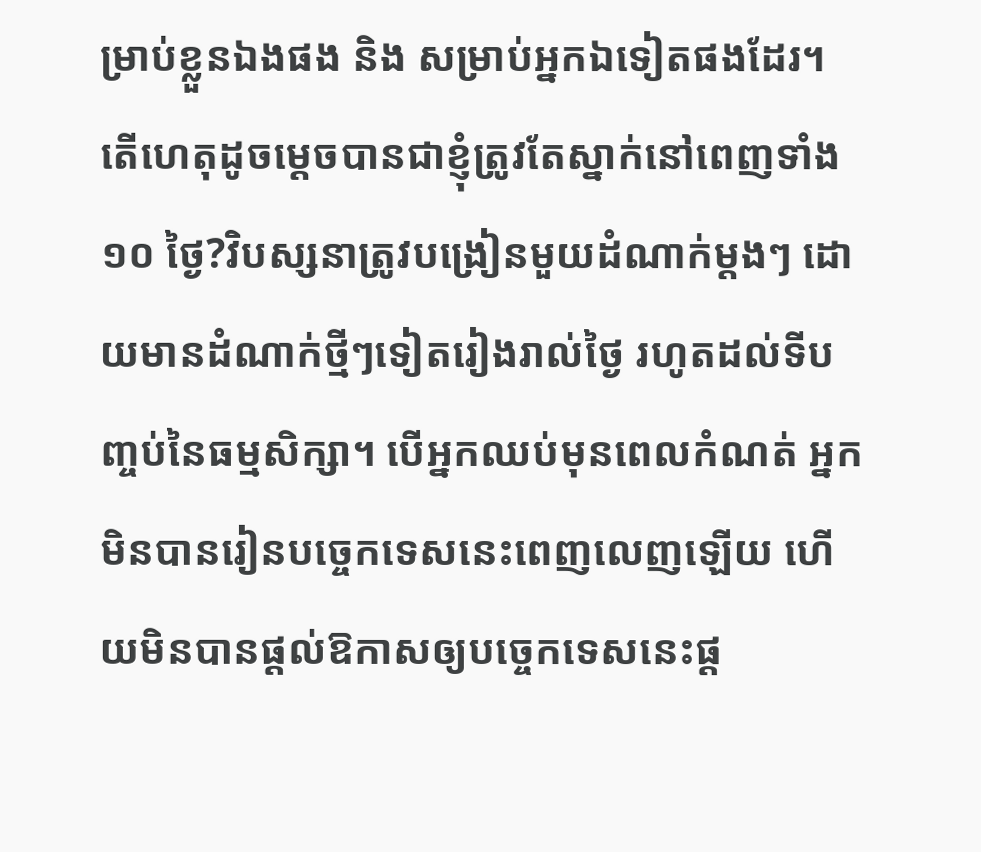ម្រាប់ខ្លួនឯងផង និង សម្រាប់អ្នកឯទៀតផងដែរ។ តើហេតុដូចម្តេចបានជាខ្ញុំត្រូវតែស្នាក់នៅពេញទាំង ១០ ថ្ងៃ?វិបស្សនាត្រូវបង្រៀនមួយដំណាក់ម្តងៗ ដោយមានដំណាក់ថ្មីៗទៀតរៀងរាល់ថ្ងៃ រហូតដល់ទីបញ្ចប់នៃធម្មសិក្សា។ បើអ្នកឈប់មុនពេលកំណត់ អ្នកមិនបានរៀនបច្ចេកទេសនេះពេញលេញឡើយ ហើយមិនបានផ្តល់ឱកាសឲ្យបច្ចេកទេសនេះផ្ត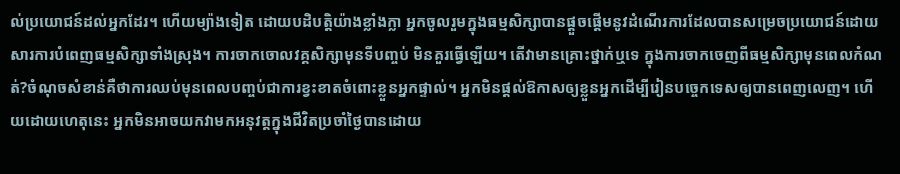ល់ប្រយោជន៍ដល់អ្នកដែរ។ ហើយម្យ៉ាងទៀត ដោយបដិបត្តិយ៉ាងខ្លាំងក្លា អ្នកចូលរួមក្នុងធម្មសិក្សាបានផ្តួចផ្តើមនូវដំណើរការដែលបានសម្រេចប្រយោជន៍ដោយសារការបំពេញធម្មសិក្សាទាំងស្រុង។ ការចាកចោលវគ្គសិក្សាមុនទីបញ្ចប់ មិនគួរធ្វើឡើយ។ តើវាមានគ្រោះថ្នាក់ឬទេ ក្នុងការចាកចេញពីធម្មសិក្សាមុនពេលកំណត់?ចំណុចសំខាន់គឺថាការឈប់មុនពេលបញ្ចប់ជាការខ្វះខាតចំពោះខ្លួនអ្នកផ្ទាល់។ អ្នកមិនផ្តល់ឱកាសឲ្យខ្លួនអ្នកដើម្បីរៀនបច្ចេកទេសឲ្យបានពេញលេញ។ ហើយដោយហេតុនេះ អ្នកមិនអាចយកវាមកអនុវត្តក្នុងជីវិតប្រចាំថ្ងៃបានដោយ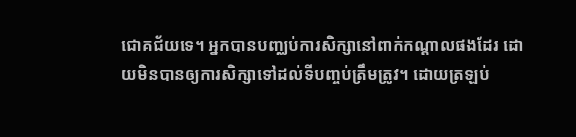ជោគជ័យទេ។ អ្នកបានបញ្ឈប់ការសិក្សានៅពាក់កណ្តាលផងដែរ ដោយមិនបានឲ្យការសិក្សាទៅដល់ទីបញ្ចប់ត្រឹមត្រូវ។ ដោយត្រឡប់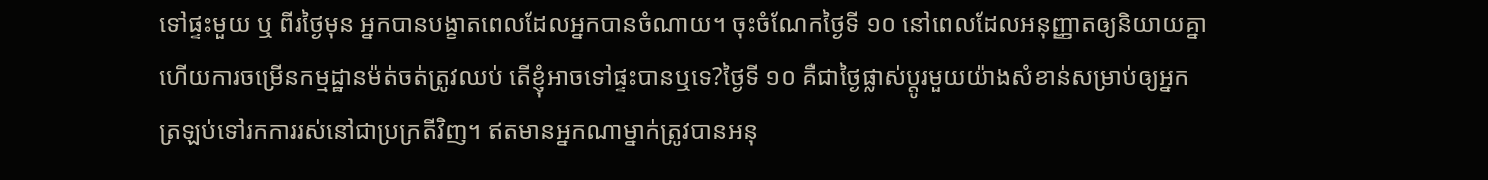ទៅផ្ទះមួយ ឬ ពីរថ្ងៃមុន អ្នកបានបង្ខាតពេលដែលអ្នកបានចំណាយ។ ចុះចំណែកថ្ងៃទី ១០ នៅពេលដែលអនុញ្ញាតឲ្យនិយាយគ្នា ហើយការចម្រើនកម្មដ្ឋានម៉ត់ចត់ត្រូវឈប់ តើខ្ញុំអាចទៅផ្ទះបានឬទេ?ថ្ងៃទី ១០ គឺជាថ្ងៃផ្លាស់ប្តូរមួយយ៉ាងសំខាន់សម្រាប់ឲ្យអ្នកត្រឡប់ទៅរកការរស់នៅជាប្រក្រតីវិញ។ ឥតមានអ្នកណាម្នាក់ត្រូវបានអនុ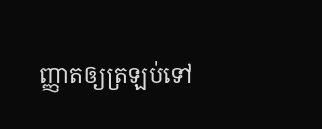ញ្ញាតឲ្យត្រឡប់ទៅ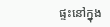ផ្ទះនៅក្នុង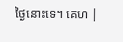ថ្ងៃនោះទេ។ គេហ |